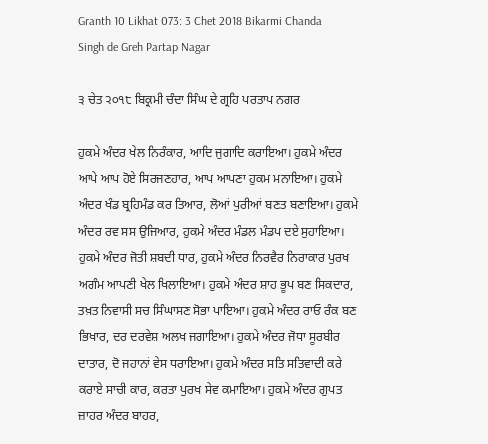Granth 10 Likhat 073: 3 Chet 2018 Bikarmi Chanda Singh de Greh Partap Nagar

੩ ਚੇਤ ੨੦੧੮ ਬਿਕ੍ਰਮੀ ਚੰਦਾ ਸਿੰਘ ਦੇ ਗ੍ਰਹਿ ਪਰਤਾਪ ਨਗਰ

ਹੁਕਮੇ ਅੰਦਰ ਖੇਲ ਨਿਰੰਕਾਰ, ਆਦਿ ਜੁਗਾਦਿ ਕਰਾਇਆ। ਹੁਕਮੇ ਅੰਦਰ ਆਪੇ ਆਪ ਹੋਏ ਸਿਰਜਣਹਾਰ, ਆਪ ਆਪਣਾ ਹੁਕਮ ਮਨਾਇਆ। ਹੁਕਮੇ ਅੰਦਰ ਖੰਡ ਬ੍ਰਹਿਮੰਡ ਕਰ ਤਿਆਰ, ਲੋਆਂ ਪੁਰੀਆਂ ਬਣਤ ਬਣਾਇਆ। ਹੁਕਮੇ ਅੰਦਰ ਰਵ ਸਸ ਉਜਿਆਰ, ਹੁਕਮੇ ਅੰਦਰ ਮੰਡਲ ਮੰਡਪ ਦਏ ਸੁਹਾਇਆ। ਹੁਕਮੇ ਅੰਦਰ ਜੋਤੀ ਸ਼ਬਦੀ ਧਾਰ, ਹੁਕਮੇ ਅੰਦਰ ਨਿਰਵੈਰ ਨਿਰਾਕਾਰ ਪੁਰਖ ਅਗੰਮ ਆਪਣੀ ਖੇਲ ਖਿਲਾਇਆ। ਹੁਕਮੇ ਅੰਦਰ ਸ਼ਾਹ ਭੂਪ ਬਣ ਸਿਕਦਾਰ, ਤਖ਼ਤ ਨਿਵਾਸੀ ਸਚ ਸਿੰਘਾਸਣ ਸੋਭਾ ਪਾਇਆ। ਹੁਕਮੇ ਅੰਦਰ ਰਾਓ ਰੰਕ ਬਣ ਭਿਖਾਰ, ਦਰ ਦਰਵੇਸ਼ ਅਲਖ ਜਗਾਇਆ। ਹੁਕਮੇ ਅੰਦਰ ਜੋਧਾ ਸੂਰਬੀਰ ਦਾਤਾਰ, ਦੋ ਜਹਾਨਾਂ ਵੇਸ ਧਰਾਇਆ। ਹੁਕਮੇ ਅੰਦਰ ਸਤਿ ਸਤਿਵਾਦੀ ਕਰੇ ਕਰਾਏ ਸਾਚੀ ਕਾਰ, ਕਰਤਾ ਪੁਰਖ ਸੇਵ ਕਮਾਇਆ। ਹੁਕਮੇ ਅੰਦਰ ਗੁਪਤ ਜ਼ਾਹਰ ਅੰਦਰ ਬਾਹਰ,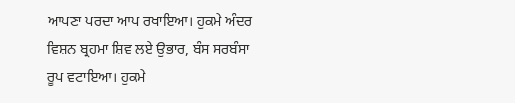ਆਪਣਾ ਪਰਦਾ ਆਪ ਰਖਾਇਆ। ਹੁਕਮੇ ਅੰਦਰ ਵਿਸ਼ਨ ਬ੍ਰਹਮਾ ਸ਼ਿਵ ਲਏ ਉਭਾਰ, ਬੰਸ ਸਰਬੰਸਾ ਰੂਪ ਵਟਾਇਆ। ਹੁਕਮੇ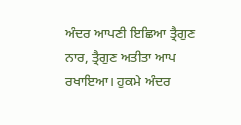ਅੰਦਰ ਆਪਣੀ ਇਛਿਆ ਤ੍ਰੈਗੁਣ ਨਾਰ, ਤ੍ਰੈਗੁਣ ਅਤੀਤਾ ਆਪ ਰਖਾਇਆ। ਹੁਕਮੇ ਅੰਦਰ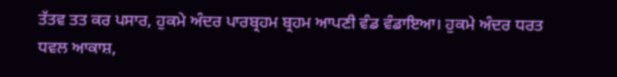ਤੱਤਵ ਤਤ ਕਰ ਪਸਾਰ, ਹੁਕਮੇ ਅੰਦਰ ਪਾਰਬ੍ਰਹਮ ਬ੍ਰਹਮ ਆਪਣੀ ਵੰਡ ਵੰਡਾਇਆ। ਹੁਕਮੇ ਅੰਦਰ ਧਰਤ ਧਵਲ ਆਕਾਸ਼,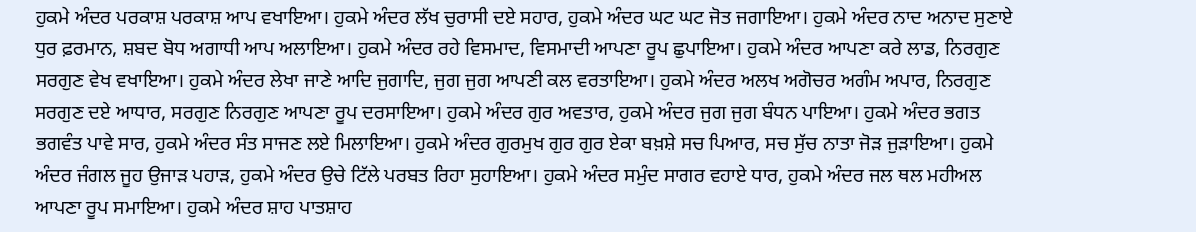ਹੁਕਮੇ ਅੰਦਰ ਪਰਕਾਸ਼ ਪਰਕਾਸ਼ ਆਪ ਵਖਾਇਆ। ਹੁਕਮੇ ਅੰਦਰ ਲੱਖ ਚੁਰਾਸੀ ਦਏ ਸਹਾਰ, ਹੁਕਮੇ ਅੰਦਰ ਘਟ ਘਟ ਜੋਤ ਜਗਾਇਆ। ਹੁਕਮੇ ਅੰਦਰ ਨਾਦ ਅਨਾਦ ਸੁਣਾਏ ਧੁਰ ਫ਼ਰਮਾਨ, ਸ਼ਬਦ ਬੋਧ ਅਗਾਧੀ ਆਪ ਅਲਾਇਆ। ਹੁਕਮੇ ਅੰਦਰ ਰਹੇ ਵਿਸਮਾਦ, ਵਿਸਮਾਦੀ ਆਪਣਾ ਰੂਪ ਛੁਪਾਇਆ। ਹੁਕਮੇ ਅੰਦਰ ਆਪਣਾ ਕਰੇ ਲਾਡ, ਨਿਰਗੁਣ ਸਰਗੁਣ ਵੇਖ ਵਖਾਇਆ। ਹੁਕਮੇ ਅੰਦਰ ਲੇਖਾ ਜਾਣੇ ਆਦਿ ਜੁਗਾਦਿ, ਜੁਗ ਜੁਗ ਆਪਣੀ ਕਲ ਵਰਤਾਇਆ। ਹੁਕਮੇ ਅੰਦਰ ਅਲਖ ਅਗੋਚਰ ਅਗੰਮ ਅਪਾਰ, ਨਿਰਗੁਣ ਸਰਗੁਣ ਦਏ ਆਧਾਰ, ਸਰਗੁਣ ਨਿਰਗੁਣ ਆਪਣਾ ਰੂਪ ਦਰਸਾਇਆ। ਹੁਕਮੇ ਅੰਦਰ ਗੁਰ ਅਵਤਾਰ, ਹੁਕਮੇ ਅੰਦਰ ਜੁਗ ਜੁਗ ਬੰਧਨ ਪਾਇਆ। ਹੁਕਮੇ ਅੰਦਰ ਭਗਤ ਭਗਵੰਤ ਪਾਵੇ ਸਾਰ, ਹੁਕਮੇ ਅੰਦਰ ਸੰਤ ਸਾਜਣ ਲਏ ਮਿਲਾਇਆ। ਹੁਕਮੇ ਅੰਦਰ ਗੁਰਮੁਖ ਗੁਰ ਗੁਰ ਏਕਾ ਬਖ਼ਸ਼ੇ ਸਚ ਪਿਆਰ, ਸਚ ਸੁੱਚ ਨਾਤਾ ਜੋੜ ਜੁੜਾਇਆ। ਹੁਕਮੇ ਅੰਦਰ ਜੰਗਲ ਜੂਹ ਉਜਾੜ ਪਹਾੜ, ਹੁਕਮੇ ਅੰਦਰ ਉਚੇ ਟਿੱਲੇ ਪਰਬਤ ਰਿਹਾ ਸੁਹਾਇਆ। ਹੁਕਮੇ ਅੰਦਰ ਸਮੁੰਦ ਸਾਗਰ ਵਹਾਏ ਧਾਰ, ਹੁਕਮੇ ਅੰਦਰ ਜਲ ਥਲ ਮਹੀਅਲ ਆਪਣਾ ਰੂਪ ਸਮਾਇਆ। ਹੁਕਮੇ ਅੰਦਰ ਸ਼ਾਹ ਪਾਤਸ਼ਾਹ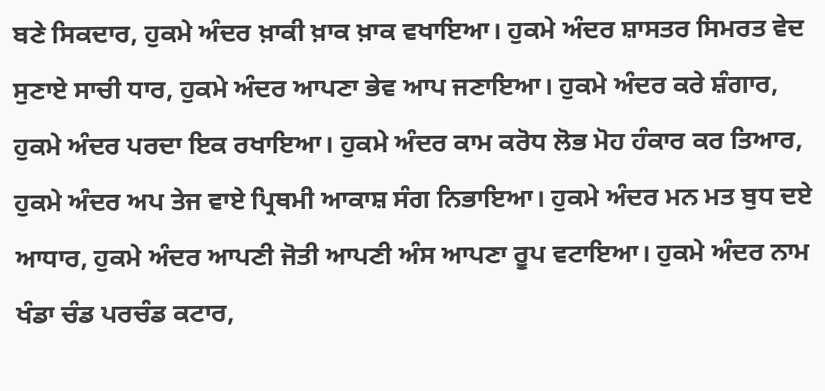ਬਣੇ ਸਿਕਦਾਰ, ਹੁਕਮੇ ਅੰਦਰ ਖ਼ਾਕੀ ਖ਼ਾਕ ਖ਼ਾਕ ਵਖਾਇਆ। ਹੁਕਮੇ ਅੰਦਰ ਸ਼ਾਸਤਰ ਸਿਮਰਤ ਵੇਦ ਸੁਣਾਏ ਸਾਚੀ ਧਾਰ, ਹੁਕਮੇ ਅੰਦਰ ਆਪਣਾ ਭੇਵ ਆਪ ਜਣਾਇਆ। ਹੁਕਮੇ ਅੰਦਰ ਕਰੇ ਸ਼ੰਗਾਰ, ਹੁਕਮੇ ਅੰਦਰ ਪਰਦਾ ਇਕ ਰਖਾਇਆ। ਹੁਕਮੇ ਅੰਦਰ ਕਾਮ ਕਰੋਧ ਲੋਭ ਮੋਹ ਹੰਕਾਰ ਕਰ ਤਿਆਰ, ਹੁਕਮੇ ਅੰਦਰ ਅਪ ਤੇਜ ਵਾਏ ਪ੍ਰਿਥਮੀ ਆਕਾਸ਼ ਸੰਗ ਨਿਭਾਇਆ। ਹੁਕਮੇ ਅੰਦਰ ਮਨ ਮਤ ਬੁਧ ਦਏ ਆਧਾਰ, ਹੁਕਮੇ ਅੰਦਰ ਆਪਣੀ ਜੋਤੀ ਆਪਣੀ ਅੰਸ ਆਪਣਾ ਰੂਪ ਵਟਾਇਆ। ਹੁਕਮੇ ਅੰਦਰ ਨਾਮ ਖੰਡਾ ਚੰਡ ਪਰਚੰਡ ਕਟਾਰ,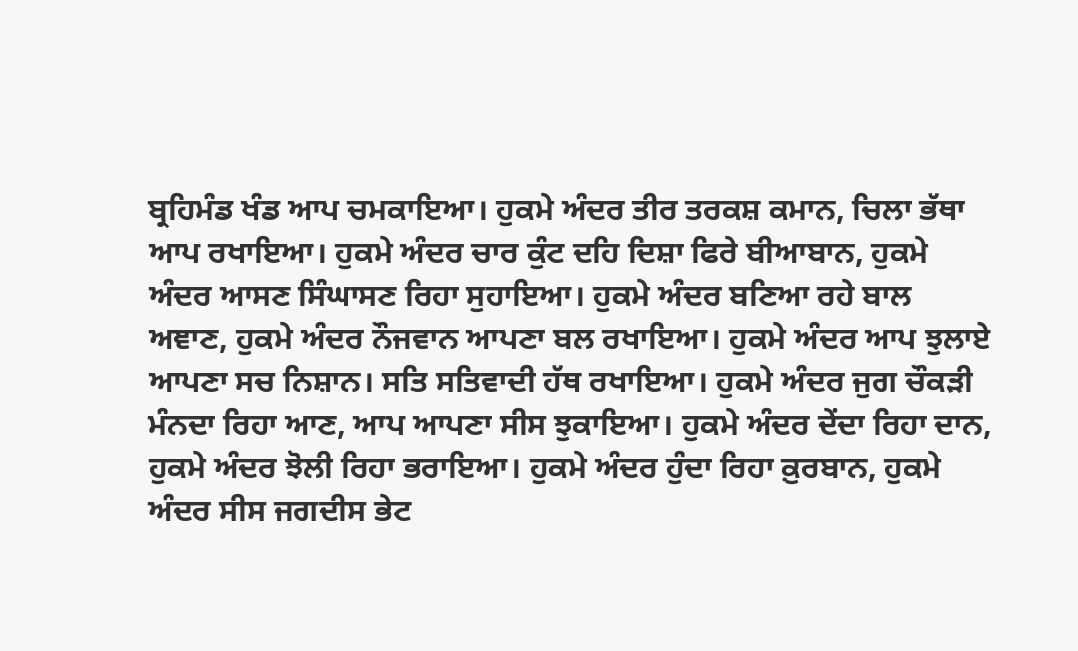ਬ੍ਰਹਿਮੰਡ ਖੰਡ ਆਪ ਚਮਕਾਇਆ। ਹੁਕਮੇ ਅੰਦਰ ਤੀਰ ਤਰਕਸ਼ ਕਮਾਨ, ਚਿਲਾ ਭੱਥਾ ਆਪ ਰਖਾਇਆ। ਹੁਕਮੇ ਅੰਦਰ ਚਾਰ ਕੁੰਟ ਦਹਿ ਦਿਸ਼ਾ ਫਿਰੇ ਬੀਆਬਾਨ, ਹੁਕਮੇ ਅੰਦਰ ਆਸਣ ਸਿੰਘਾਸਣ ਰਿਹਾ ਸੁਹਾਇਆ। ਹੁਕਮੇ ਅੰਦਰ ਬਣਿਆ ਰਹੇ ਬਾਲ ਅਞਾਣ, ਹੁਕਮੇ ਅੰਦਰ ਨੌਜਵਾਨ ਆਪਣਾ ਬਲ ਰਖਾਇਆ। ਹੁਕਮੇ ਅੰਦਰ ਆਪ ਝੁਲਾਏ ਆਪਣਾ ਸਚ ਨਿਸ਼ਾਨ। ਸਤਿ ਸਤਿਵਾਦੀ ਹੱਥ ਰਖਾਇਆ। ਹੁਕਮੇ ਅੰਦਰ ਜੁਗ ਚੌਕੜੀ ਮੰਨਦਾ ਰਿਹਾ ਆਣ, ਆਪ ਆਪਣਾ ਸੀਸ ਝੁਕਾਇਆ। ਹੁਕਮੇ ਅੰਦਰ ਦੇਂਦਾ ਰਿਹਾ ਦਾਨ, ਹੁਕਮੇ ਅੰਦਰ ਝੋਲੀ ਰਿਹਾ ਭਰਾਇਆ। ਹੁਕਮੇ ਅੰਦਰ ਹੁੰਦਾ ਰਿਹਾ ਕ਼ੁਰਬਾਨ, ਹੁਕਮੇ ਅੰਦਰ ਸੀਸ ਜਗਦੀਸ ਭੇਟ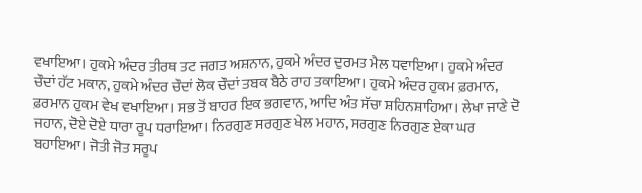ਵਖਾਇਆ। ਹੁਕਮੇ ਅੰਦਰ ਤੀਰਥ ਤਟ ਜਗਤ ਅਸ਼ਨਾਨ, ਹੁਕਮੇ ਅੰਦਰ ਦੁਰਮਤ ਮੈਲ ਧਵਾਇਆ। ਹੁਕਮੇ ਅੰਦਰ ਚੌਦਾਂ ਹੱਟ ਮਕਾਨ, ਹੁਕਮੇ ਅੰਦਰ ਚੌਦਾਂ ਲੋਕ ਚੌਦਾਂ ਤਬਕ ਬੈਠੇ ਰਾਹ ਤਕਾਇਆ। ਹੁਕਮੇ ਅੰਦਰ ਹੁਕਮ ਫ਼ਰਮਾਨ, ਫ਼ਰਮਾਨ ਹੁਕਮ ਵੇਖ ਵਖਾਇਆ। ਸਭ ਤੋਂ ਬਾਹਰ ਇਕ ਭਗਵਾਨ, ਆਦਿ ਅੰਤ ਸੱਚਾ ਸ਼ਹਿਨਸ਼ਾਹਿਆ। ਲੇਖਾ ਜਾਣੇ ਦੋ ਜਹਾਨ, ਦੋਏ ਦੋਏ ਧਾਰਾ ਰੂਪ ਧਰਾਇਆ। ਨਿਰਗੁਣ ਸਰਗੁਣ ਖੇਲ ਮਹਾਨ, ਸਰਗੁਣ ਨਿਰਗੁਣ ਏਕਾ ਘਰ ਬਹਾਇਆ। ਜੋਤੀ ਜੋਤ ਸਰੂਪ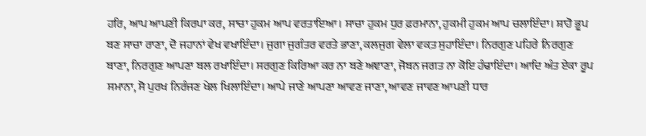ਹਰਿ, ਆਪ ਆਪਣੀ ਕਿਰਪਾ ਕਰ, ਸਾਚਾ ਹੁਕਮ ਆਪ ਵਰਤਾਇਆ। ਸਾਚਾ ਹੁਕਮ ਧੁਰ ਫ਼ਰਮਾਨਾ, ਹੁਕਮੀ ਹੁਕਮ ਆਪ ਚਲਾਇੰਦਾ। ਸ਼ਾਹੋ ਭੂਪ ਬਣ ਸਾਚਾ ਰਾਣਾ, ਦੋ ਜਹਾਨਾਂ ਵੇਖ ਵਖਾਇੰਦਾ। ਜੁਗਾ ਜੁਗੰਤਰ ਵਰਤੇ ਭਾਣਾ, ਕਲਜੁਗ ਵੇਲਾ ਵਕ਼ਤ ਸੁਹਾਇੰਦਾ। ਨਿਰਗੁਣ ਪਹਿਰੇ ਨਿਰਗੁਣ ਬਾਣਾ, ਨਿਰਗੁਣ ਆਪਣਾ ਬਲ ਰਖਾਇੰਦਾ। ਸਰਗੁਣ ਕਿਰਿਆ ਕਰ ਨਾ ਬਣੇ ਅਞਾਣਾ, ਜੋਬਨ ਜਗਤ ਨਾ ਕੋਇ ਹੰਢਾਇੰਦਾ। ਆਦਿ ਅੰਤ ਏਕਾ ਰੂਪ ਸਮਾਨਾ, ਸੋ ਪੁਰਖ ਨਿਰੰਜਣ ਖੇਲ ਖਿਲਾਇੰਦਾ। ਆਪੇ ਜਾਣੇ ਆਪਣਾ ਆਵਣ ਜਾਣਾ, ਆਵਣ ਜਾਵਣ ਆਪਣੀ ਧਾਰ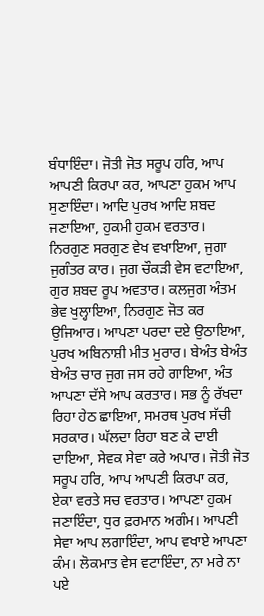ਬੰਧਾਇੰਦਾ। ਜੋਤੀ ਜੋਤ ਸਰੂਪ ਹਰਿ, ਆਪ ਆਪਣੀ ਕਿਰਪਾ ਕਰ, ਆਪਣਾ ਹੁਕਮ ਆਪ ਸੁਣਾਇੰਦਾ। ਆਦਿ ਪੁਰਖ ਆਦਿ ਸ਼ਬਦ ਜਣਾਇਆ, ਹੁਕਮੀ ਹੁਕਮ ਵਰਤਾਰ। ਨਿਰਗੁਣ ਸਰਗੁਣ ਵੇਖ ਵਖਾਇਆ, ਜੁਗਾ ਜੁਗੰਤਰ ਕਾਰ। ਜੁਗ ਚੌਕੜੀ ਵੇਸ ਵਟਾਇਆ, ਗੁਰ ਸ਼ਬਦ ਰੂਪ ਅਵਤਾਰ। ਕਲਜੁਗ ਅੰਤਮ ਭੇਵ ਖੁਲ੍ਹਾਇਆ, ਨਿਰਗੁਣ ਜੋਤ ਕਰ ਉਜਿਆਰ। ਆਪਣਾ ਪਰਦਾ ਦਏ ਉਠਾਇਆ, ਪੁਰਖ ਅਬਿਨਾਸ਼ੀ ਮੀਤ ਮੁਰਾਰ। ਬੇਅੰਤ ਬੇਅੰਤ ਬੇਅੰਤ ਚਾਰ ਜੁਗ ਜਸ ਰਹੇ ਗਾਇਆ, ਅੰਤ ਆਪਣਾ ਦੱਸੇ ਆਪ ਕਰਤਾਰ। ਸਭ ਨੂੰ ਰੱਖਦਾ ਰਿਹਾ ਹੇਠ ਛਾਇਆ, ਸਮਰਥ ਪੁਰਖ ਸੱਚੀ ਸਰਕਾਰ। ਘੱਲਦਾ ਰਿਹਾ ਬਣ ਕੇ ਦਾਈ ਦਾਇਆ, ਸੇਵਕ ਸੇਵਾ ਕਰੇ ਅਪਾਰ। ਜੋਤੀ ਜੋਤ ਸਰੂਪ ਹਰਿ, ਆਪ ਆਪਣੀ ਕਿਰਪਾ ਕਰ, ਏਕਾ ਵਰਤੇ ਸਚ ਵਰਤਾਰ। ਆਪਣਾ ਹੁਕਮ ਜਣਾਇੰਦਾ, ਧੁਰ ਫ਼ਰਮਾਨ ਅਗੰਮ। ਆਪਣੀ ਸੇਵਾ ਆਪ ਲਗਾਇੰਦਾ, ਆਪ ਵਖਾਏ ਆਪਣਾ ਕੰਮ। ਲੋਕਮਾਤ ਵੇਸ ਵਟਾਇੰਦਾ, ਨਾ ਮਰੇ ਨਾ ਪਏ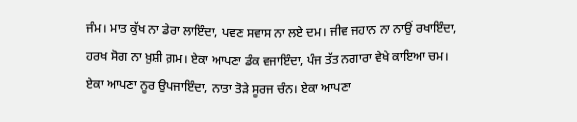ਜੰਮ। ਮਾਤ ਕੁੱਖ ਨਾ ਡੇਰਾ ਲਾਇੰਦਾ, ਪਵਣ ਸਵਾਸ ਨਾ ਲਏ ਦਮ। ਜੀਵ ਜਹਾਨ ਨਾ ਨਾਉਂ ਰਖਾਇੰਦਾ, ਹਰਖ ਸੋਗ ਨਾ ਖ਼ੁਸ਼ੀ ਗ਼ਮ। ਏਕਾ ਆਪਣਾ ਡੰਕ ਵਜਾਇੰਦਾ, ਪੰਜ ਤੱਤ ਨਗਾਰਾ ਵੇਖੇ ਕਾਇਆ ਚਮ। ਏਕਾ ਆਪਣਾ ਨੂਰ ਉਪਜਾਇੰਦਾ, ਨਾਤਾ ਤੋੜੇ ਸੂਰਜ ਚੰਨ। ਏਕਾ ਆਪਣਾ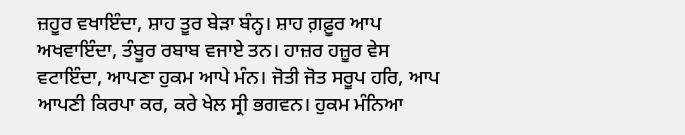ਜ਼ਹੂਰ ਵਖਾਇੰਦਾ, ਸ਼ਾਹ ਤੂਰ ਬੇੜਾ ਬੰਨ੍ਹ। ਸ਼ਾਹ ਗ਼ਫ਼ੂਰ ਆਪ ਅਖਵਾਇੰਦਾ, ਤੰਬੂਰ ਰਬਾਬ ਵਜਾਏ ਤਨ। ਹਾਜ਼ਰ ਹਜ਼ੂਰ ਵੇਸ ਵਟਾਇੰਦਾ, ਆਪਣਾ ਹੁਕਮ ਆਪੇ ਮੰਨ। ਜੋਤੀ ਜੋਤ ਸਰੂਪ ਹਰਿ, ਆਪ ਆਪਣੀ ਕਿਰਪਾ ਕਰ, ਕਰੇ ਖੇਲ ਸ੍ਰੀ ਭਗਵਨ। ਹੁਕਮ ਮੰਨਿਆ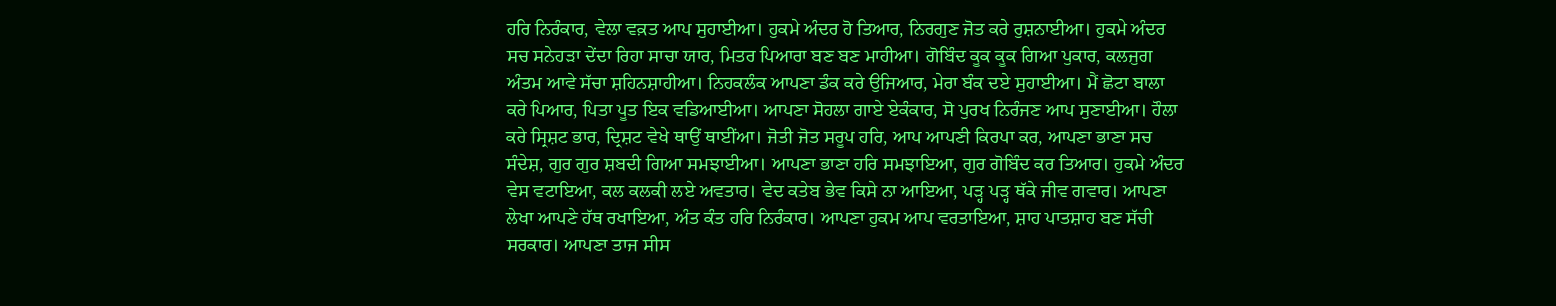ਹਰਿ ਨਿਰੰਕਾਰ, ਵੇਲਾ ਵਕ਼ਤ ਆਪ ਸੁਹਾਈਆ। ਹੁਕਮੇ ਅੰਦਰ ਹੋ ਤਿਆਰ, ਨਿਰਗੁਣ ਜੋਤ ਕਰੇ ਰੁਸ਼ਨਾਈਆ। ਹੁਕਮੇ ਅੰਦਰ ਸਚ ਸਨੇਹੜਾ ਦੇਂਦਾ ਰਿਹਾ ਸਾਚਾ ਯਾਰ, ਮਿਤਰ ਪਿਆਰਾ ਬਣ ਬਣ ਮਾਹੀਆ। ਗੋਬਿੰਦ ਕੂਕ ਕੂਕ ਗਿਆ ਪੁਕਾਰ, ਕਲਜੁਗ ਅੰਤਮ ਆਵੇ ਸੱਚਾ ਸ਼ਹਿਨਸ਼ਾਹੀਆ। ਨਿਹਕਲੰਕ ਆਪਣਾ ਡੰਕ ਕਰੇ ਉਜਿਆਰ, ਮੇਰਾ ਬੰਕ ਦਏ ਸੁਹਾਈਆ। ਮੈਂ ਛੋਟਾ ਬਾਲਾ ਕਰੇ ਪਿਆਰ, ਪਿਤਾ ਪੂਤ ਇਕ ਵਡਿਆਈਆ। ਆਪਣਾ ਸੋਹਲਾ ਗਾਏ ਏਕੰਕਾਰ, ਸੋ ਪੁਰਖ ਨਿਰੰਜਣ ਆਪ ਸੁਣਾਈਆ। ਹੌਲਾ ਕਰੇ ਸ੍ਰਿਸ਼ਟ ਭਾਰ, ਦ੍ਰਿਸ਼ਟ ਵੇਖੇ ਥਾਉਂ ਥਾਈਂਆ। ਜੋਤੀ ਜੋਤ ਸਰੂਪ ਹਰਿ, ਆਪ ਆਪਣੀ ਕਿਰਪਾ ਕਰ, ਆਪਣਾ ਭਾਣਾ ਸਚ ਸੰਦੇਸ਼, ਗੁਰ ਗੁਰ ਸ਼ਬਦੀ ਗਿਆ ਸਮਝਾਈਆ। ਆਪਣਾ ਭਾਣਾ ਹਰਿ ਸਮਝਾਇਆ, ਗੁਰ ਗੋਬਿੰਦ ਕਰ ਤਿਆਰ। ਹੁਕਮੇ ਅੰਦਰ ਵੇਸ ਵਟਾਇਆ, ਕਲ ਕਲਕੀ ਲਏ ਅਵਤਾਰ। ਵੇਦ ਕਤੇਬ ਭੇਵ ਕਿਸੇ ਨਾ ਆਇਆ, ਪੜ੍ਹ ਪੜ੍ਹ ਥੱਕੇ ਜੀਵ ਗਵਾਰ। ਆਪਣਾ ਲੇਖਾ ਆਪਣੇ ਹੱਥ ਰਖਾਇਆ, ਅੰਤ ਕੰਤ ਹਰਿ ਨਿਰੰਕਾਰ। ਆਪਣਾ ਹੁਕਮ ਆਪ ਵਰਤਾਇਆ, ਸ਼ਾਹ ਪਾਤਸ਼ਾਹ ਬਣ ਸੱਚੀ ਸਰਕਾਰ। ਆਪਣਾ ਤਾਜ ਸੀਸ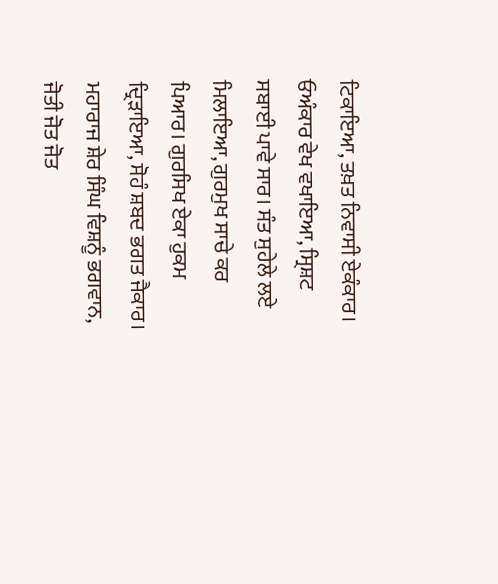ਟਿਕਾਇਆ, ਤਖ਼ਤ ਨਿਵਾਸੀ ਏਕੰਕਾਰ। ਓਅੰਕਾਰ ਵੇਖ ਵਖਾਇਆ, ਸ੍ਰਿਸ਼ਟ ਸਬਾਈ ਪਾਵੇ ਸਾਰ। ਸੰਤ ਸੁਹੇਲੇ ਲਏ ਮਿਲਾਇਆ, ਗੁਰਮੁਖ ਸਾਚੇ ਕਰ ਪਿਆਰ। ਗੁਰਸਿਖ ਏਕਾ ਹੁਕਮ ਦ੍ਰਿੜਾਇਆ, ਸੋਹੰ ਸ਼ਬਦ ਭਗਤ ਜੈਕਾਰ। ਮਹਾਰਾਜ ਸ਼ੇਰ ਸਿੰਘ ਵਿਸ਼ਨੂੰ ਭਗਵਾਨ, ਜੋਤੀ ਜੋਤ ਜੋਤ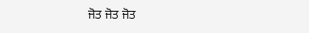ਜੋਤ ਜੋਤ ਜੋਤ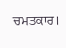ਚਮਤਕਾਰ।